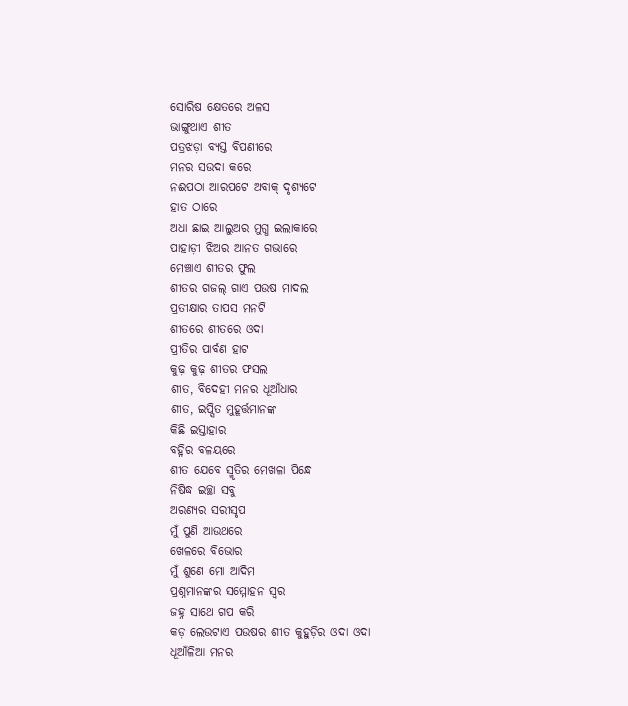ସୋରିଷ କ୍ଷେତରେ ଅଳସ
ଭାଙ୍ଗୁଥାଏ ଶୀତ
ପତ୍ରଝଡ଼ା ବ୍ୟସ୍ତ ବିପଣୀରେ
ମନର ସଉଦା କରେ
ନଈପଠା ଆରପଟେ ଅବାକ୍ ଦୃଶ୍ୟଟେ
ହାତ ଠାରେ
ଅଧା ଛାଇ ଆଲୁଅର ମୁଗ୍ଧ ଇଲାକାରେ
ପାହାଡ଼ୀ ଝିଅର ଆନତ ଗଭାରେ
ମେଞ୍ଚାଏ ଶୀତର ଫୁଲ
ଶୀତର ଗଜଲ୍ ଗାଏ ପଉଷ ମାଦଲ
ପ୍ରତୀକ୍ଷାର ତାପସ ମନଟି
ଶୀତରେ ଶୀତରେ ଓଦା
ପ୍ରୀତିର ପାର୍ବଣ ହାଟ
କୁଢ଼ କୁଢ଼ ଶୀତର ଫସଲ
ଶୀତ, ବିଦେହୀ ମନର ଧୂଆଁଧାର
ଶୀତ, ଇପ୍ସିତ ମୁହୂର୍ତ୍ତମାନଙ୍କ
କିଛି ଇସ୍ତାହାର
ବହ୍ନିର ବଳୟରେ
ଶୀତ ଯେବେ ସ୍ମୃତିର ମେଖଳା ପିନ୍ଧେ
ନିଷିଦ୍ଧ ଇଚ୍ଛା ସବୁ
ଅରଣ୍ୟର ସରୀସୃପ
ମୁଁ ପୁଣି ଆଉଥରେ
ଖେଳରେ ବିଭୋର
ମୁଁ ଶୁଣେ ମୋ ଆଦିମ
ପ୍ରଶ୍ନମାନଙ୍କର ସମ୍ମୋହନ ସ୍ୱର
ଜହ୍ନ ସାଥେ ଗପ କରି
କଡ଼ ଲେଉଟାଏ ପଉଷର ଶୀତ କୁହୁଡ଼ିର ଓଦା ଓଦା
ଧୂଆଁଳିଆ ମନର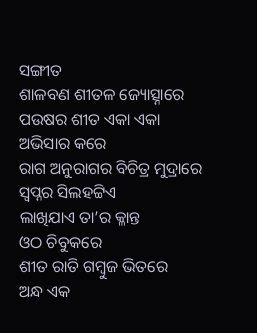ସଙ୍ଗୀତ
ଶାଳବଣ ଶୀତଳ ଜ୍ୟୋତ୍ସ୍ନାରେ
ପଉଷର ଶୀତ ଏକା ଏକା
ଅଭିସାର କରେ
ରାଗ ଅନୁରାଗର ବିଚିତ୍ର ମୁଦ୍ରାରେ
ସ୍ୱପ୍ନର ସିଲହଟ୍ଟିଏ
ଲାଖିଯାଏ ତା’ର କ୍ଳାନ୍ତ
ଓଠ ଚିବୁକରେ
ଶୀତ ରାତି ଗମ୍ବୁଜ ଭିତରେ
ଅନ୍ଧ ଏକ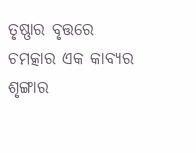ତୃଷ୍ଣାର ବୃତ୍ତରେ
ଚମତ୍କାର ଏକ କାବ୍ୟର ଶୃଙ୍ଗାର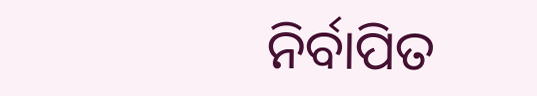ନିର୍ବାପିତ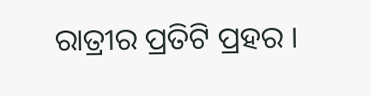ରାତ୍ରୀର ପ୍ରତିଟି ପ୍ରହର ।